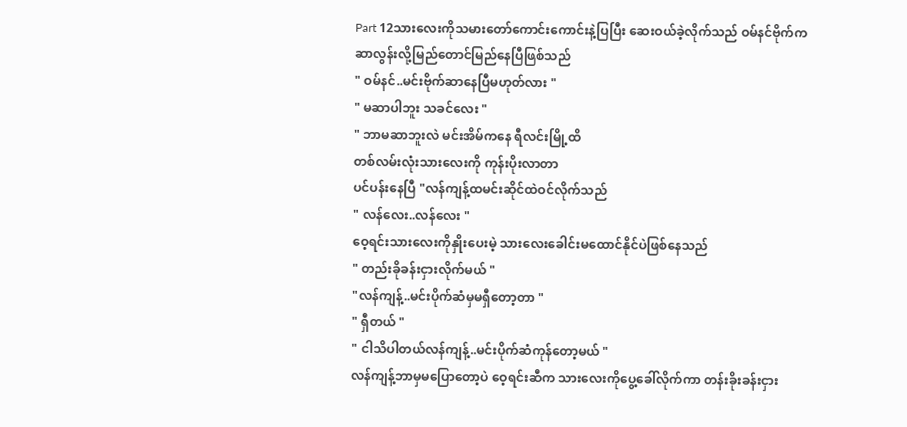Part 12သားလေးကိုသမားတော်ကောင်းကောင်းနဲ့ပြပြီး ဆေးဝယ်ခဲ့လိုက်သည် ဝမ်နင်ဗိုက်က ဆာလွန်းလို့မြည်တောင်မြည်နေပြီဖြစ်သည်
" ဝမ်နင်..မင်းဗိုက်ဆာနေပြီမဟုတ်လား "
" မဆာပါဘူး သခင်လေး "
" ဘာမဆာဘူးလဲ မင်းအိမ်ကနေ ရီလင်းမြို့ထိ
တစ်လမ်းလုံးသားလေးကို ကုန်းပိုးလာတာ
ပင်ပန်းနေပြီ "လန်ကျန့်ထမင်းဆိုင်ထဲဝင်လိုက်သည်
" လန်လေး..လန်လေး "
ဝေ့ရင်းသားလေးကိုနှိုးပေးမဲ့ သားလေးခေါင်းမထောင်နိုင်ပဲဖြစ်နေသည်
" တည်းခိုခန်းငှားလိုက်မယ် "
"လန်ကျန့်..မင်းပိုက်ဆံမှမရှီတော့တာ "
" ရှီတယ် "
" ငါသိပါတယ်လန်ကျန့်..မင်းပိုက်ဆံကုန်တော့မယ် "
လန်ကျန့်ဘာမှမပြောတော့ပဲ ဝေ့ရင်းဆီက သားလေးကိုပွေ့ခေါ်လိုက်ကာ တန်းခိုးခန်းငှား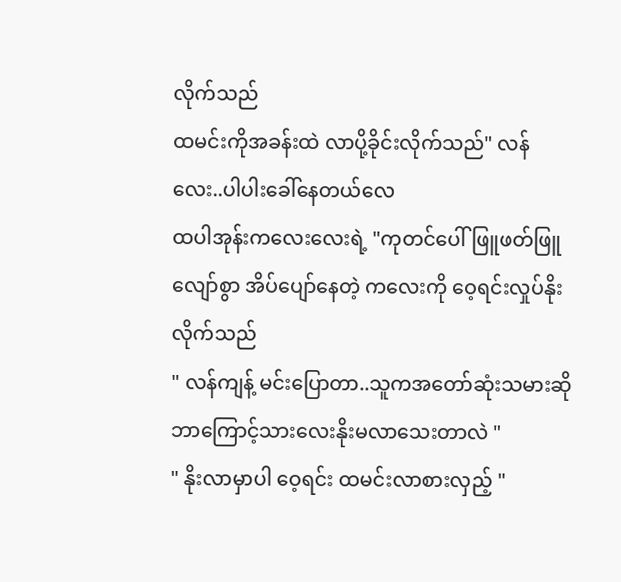လိုက်သည်
ထမင်းကိုအခန်းထဲ လာပို့ခိုင်းလိုက်သည်" လန်လေး..ပါပါးခေါ်နေတယ်လေ
ထပါအုန်းကလေးလေးရဲ့ "ကုတင်ပေါ်ဖြူဖတ်ဖြူလျော်စွာ အိပ်ပျော်နေတဲ့ ကလေးကို ဝေ့ရင်းလှုပ်နိုးလိုက်သည်
" လန်ကျန့် မင်းပြောတာ..သူကအတော်ဆုံးသမားဆို ဘာကြောင့်သားလေးနိုးမလာသေးတာလဲ "
" နိုးလာမှာပါ ဝေ့ရင်း ထမင်းလာစားလှည့် "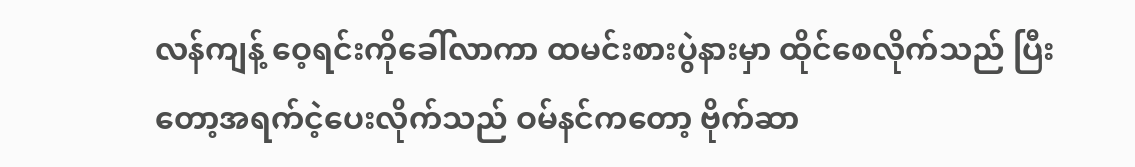လန်ကျန့် ဝေ့ရင်းကိုခေါ်လာကာ ထမင်းစားပွဲနားမှာ ထိုင်စေလိုက်သည် ပြီးတော့အရက်ငဲ့ပေးလိုက်သည် ဝမ်နင်ကတော့ ဗိုက်ဆာ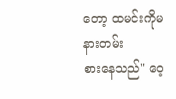တော့ ထမင်းကိုမနားတမ်း
စားနေသည်" ဝေ့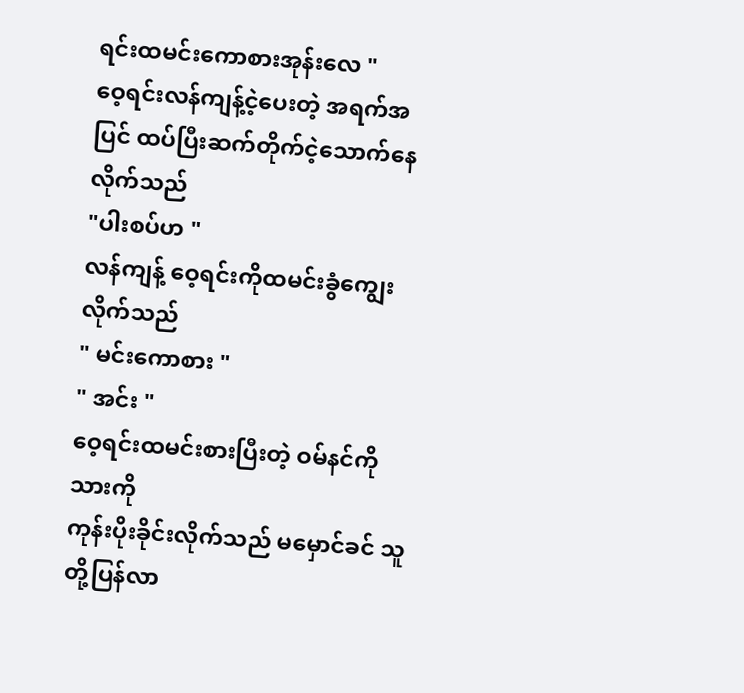ရင်းထမင်းကောစားအုန်းလေ "
ဝေ့ရင်းလန်ကျန့်ငဲ့ပေးတဲ့ အရက်အပြင် ထပ်ပြီးဆက်တိုက်ငဲ့သောက်နေလိုက်သည်
"ပါးစပ်ဟ "
လန်ကျန့် ဝေ့ရင်းကိုထမင်းခွံကျွေးလိုက်သည်
" မင်းကောစား "
" အင်း "
ဝေ့ရင်းထမင်းစားပြီးတဲ့ ဝမ်နင်ကိုသားကို
ကုန်းပိုးခိုင်းလိုက်သည် မမှောင်ခင် သူတို့ပြန်လာ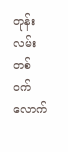တုန်း လမ်းတစ်ဝက်လောက်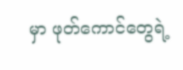မှာ ဖုတ်ကောင်တွေရဲ့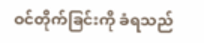ဝင်တိုက်ခြင်းကို ခံရသည်